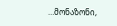…მონაზონი,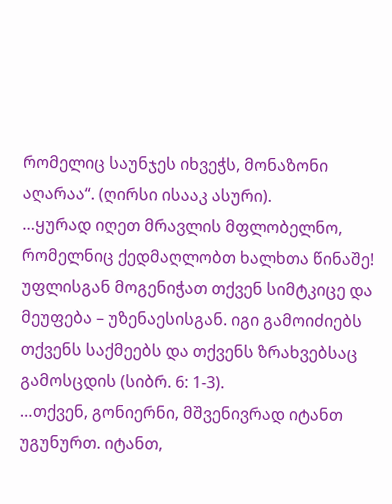რომელიც საუნჯეს იხვეჭს, მონაზონი აღარაა“. (ღირსი ისააკ ასური).
…ყურად იღეთ მრავლის მფლობელნო, რომელნიც ქედმაღლობთ ხალხთა წინაშე! უფლისგან მოგენიჭათ თქვენ სიმტკიცე და მეუფება – უზენაესისგან. იგი გამოიძიებს თქვენს საქმეებს და თქვენს ზრახვებსაც გამოსცდის (სიბრ. 6: 1-3).
…თქვენ, გონიერნი, მშვენივრად იტანთ უგუნურთ. იტანთ,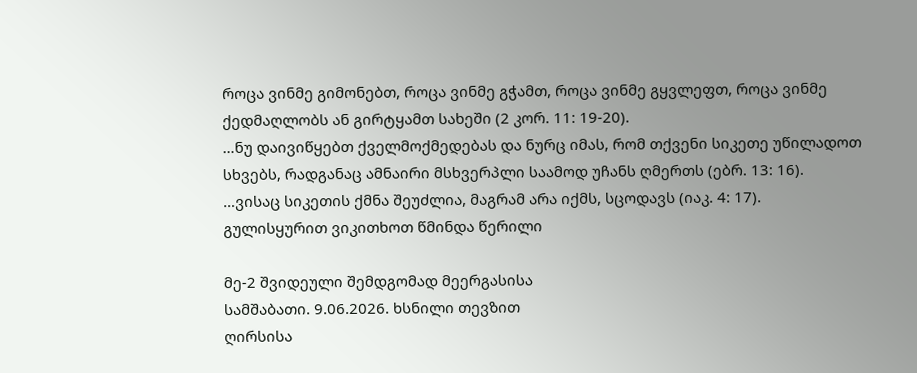როცა ვინმე გიმონებთ, როცა ვინმე გჭამთ, როცა ვინმე გყვლეფთ, როცა ვინმე ქედმაღლობს ან გირტყამთ სახეში (2 კორ. 11: 19-20).
…ნუ დაივიწყებთ ქველმოქმედებას და ნურც იმას, რომ თქვენი სიკეთე უწილადოთ სხვებს, რადგანაც ამნაირი მსხვერპლი საამოდ უჩანს ღმერთს (ებრ. 13: 16).
…ვისაც სიკეთის ქმნა შეუძლია, მაგრამ არა იქმს, სცოდავს (იაკ. 4: 17).
გულისყურით ვიკითხოთ წმინდა წერილი

მე-2 შვიდეული შემდგომად მეერგასისა
სამშაბათი. 9.06.2026. ხსნილი თევზით
ღირსისა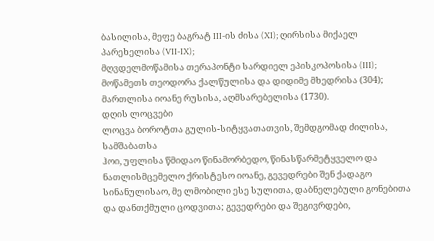ბასილისა, მეფე ბაგრატ III-ის ძისა (XI); ღირსისა მიქაელ პარეხელისა (VII-IX);
მღვდელმოწამისა თერაპონტი სარდიელ ეპისკოპოსისა (III); მოწამეთს თეოდორა ქალწულისა და დიდიმე მხედრისა (304); მართლისა იოანე რუსისა, აღმსარებელისა (1730).
დღის ლოცვები
ლოცვა ბოროტთა გულის-სიტყვათათვის, შემდგომად ძილისა, სამშაბათსა
ჰოი, უფლისა წმიდაო წინამორბედო, წინასწარმეტყველო და ნათლისმცემელო ქრისტესო იოანე, გევედრები შენ ქადაგო სინანულისაო, მე ლმობილი ესე სულითა, დაბნელებული გონებითა და დანთქმული ცოდვითა; გევედრები და შეგივრდები,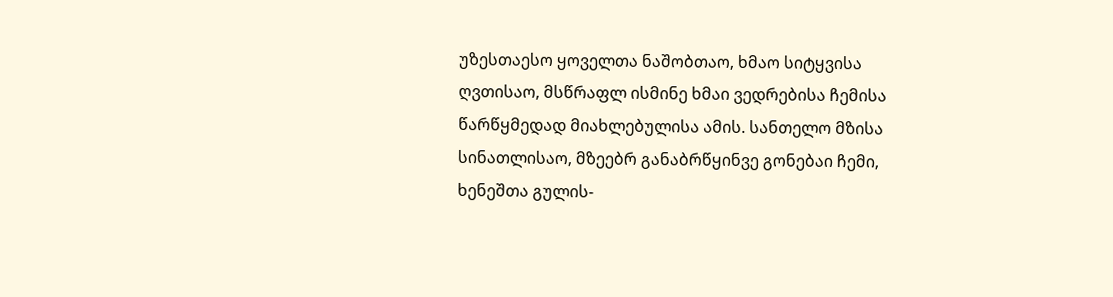უზესთაესო ყოველთა ნაშობთაო, ხმაო სიტყვისა ღვთისაო, მსწრაფლ ისმინე ხმაი ვედრებისა ჩემისა წარწყმედად მიახლებულისა ამის. სანთელო მზისა სინათლისაო, მზეებრ განაბრწყინვე გონებაი ჩემი, ხენეშთა გულის-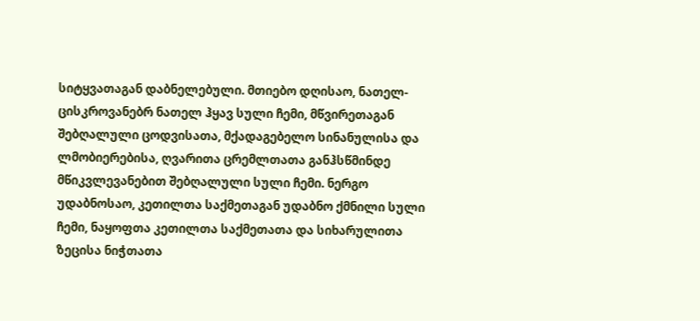სიტყვათაგან დაბნელებული. მთიებო დღისაო, ნათელ-ცისკროვანებრ ნათელ ჰყავ სული ჩემი, მწვირეთაგან შებღალული ცოდვისათა, მქადაგებელო სინანულისა და ლმობიერებისა, ღვარითა ცრემლთათა განჰსწმინდე მწიკვლევანებით შებღალული სული ჩემი. ნერგო უდაბნოსაო, კეთილთა საქმეთაგან უდაბნო ქმნილი სული ჩემი, ნაყოფთა კეთილთა საქმეთათა და სიხარულითა ზეცისა ნიჭთათა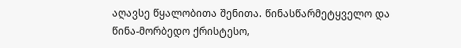აღავსე წყალობითა შენითა. წინასწარმეტყველო და წინა-მორბედო ქრისტესო,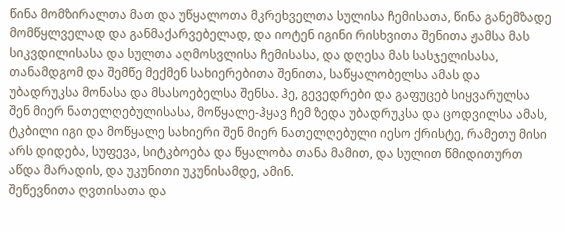წინა მომზირალთა მათ და უწყალოთა მკრეხველთა სულისა ჩემისათა, წინა განემზადე მომწყლველად და განმაქარვებელად, და იოტენ იგინი რისხვითა შენითა ჟამსა მას სიკვდილისასა და სულთა აღმოსვლისა ჩემისასა, და დღესა მას სასჯელისასა, თანამდგომ და შემწე მექმენ სახიერებითა შენითა, საწყალობელსა ამას და უბადრუკსა მონასა და მსასოებელსა შენსა. ჰე, გევედრები და გაფუცებ სიყვარულსა შენ მიერ ნათელღებულისასა, მოწყალე-ჰყავ ჩემ ზედა უბადრუკსა და ცოდვილსა ამას, ტკბილი იგი და მოწყალე სახიერი შენ მიერ ნათელღებული იესო ქრისტე, რამეთუ მისი არს დიდება, სუფევა, სიტკბოება და წყალობა თანა მამით, და სულით წმიდითურთ აწდა მარადის, და უკუნითი უკუნისამდე, ამინ.
შეწევნითა ღვთისათა და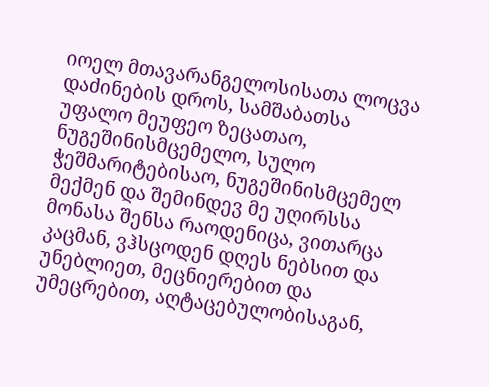იოელ მთავარანგელოსისათა ლოცვა დაძინების დროს, სამშაბათსა
უფალო მეუფეო ზეცათაო, ნუგეშინისმცემელო, სულო ჭეშმარიტებისაო, ნუგეშინისმცემელ მექმენ და შემინდევ მე უღირსსა მონასა შენსა რაოდენიცა, ვითარცა კაცმან, ვჰსცოდენ დღეს ნებსით და უნებლიეთ, მეცნიერებით და უმეცრებით, აღტაცებულობისაგან,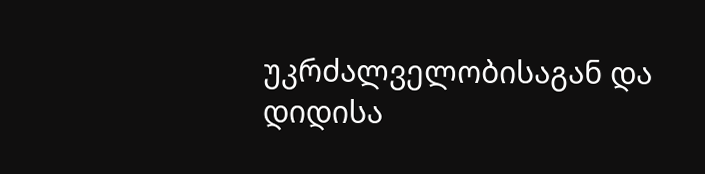უკრძალველობისაგან და დიდისა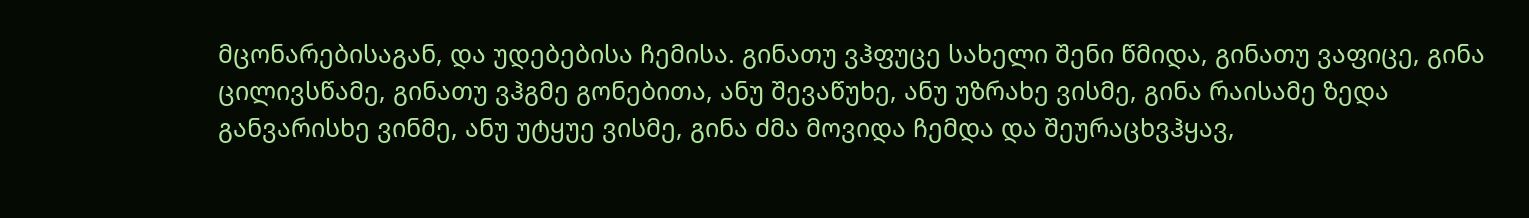მცონარებისაგან, და უდებებისა ჩემისა. გინათუ ვჰფუცე სახელი შენი წმიდა, გინათუ ვაფიცე, გინა ცილივსწამე, გინათუ ვჰგმე გონებითა, ანუ შევაწუხე, ანუ უზრახე ვისმე, გინა რაისამე ზედა განვარისხე ვინმე, ანუ უტყუე ვისმე, გინა ძმა მოვიდა ჩემდა და შეურაცხვჰყავ,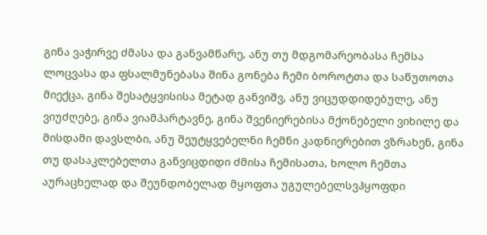გინა ვაჭირვე ძმასა და განვამწარე, ანუ თუ მდგომარეობასა ჩემსა ლოცვასა და ფსალმუნებასა შინა გონება ჩემი ბოროტთა და საწუთოთა მიექცა, გინა შესატყვისისა მეტად განვიშვ, ანუ ვიცუდდიდებულე, ანუ ვიუძღებე, გინა ვიამპარტავნე, გინა შვენიერებისა მქონებელი ვიხილე და მისდამი დავსლბი, ანუ შეუტყვებელნი ჩემნი კადნიერებით ვზრახენ, გინა თუ დასაკლებელთა განვიცდიდი ძმისა ჩემისათა, ხოლო ჩემთა აურაცხელად და შეუნდობელად მყოფთა უგულებელსვჰყოფდი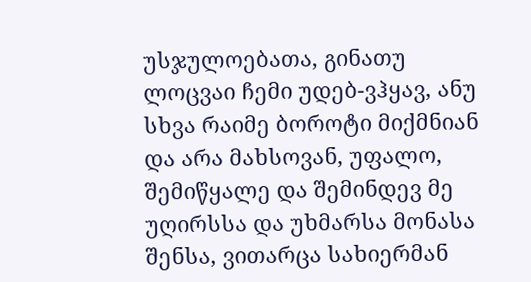უსჯულოებათა, გინათუ ლოცვაი ჩემი უდებ-ვჰყავ, ანუ სხვა რაიმე ბოროტი მიქმნიან და არა მახსოვან, უფალო, შემიწყალე და შემინდევ მე უღირსსა და უხმარსა მონასა შენსა, ვითარცა სახიერმან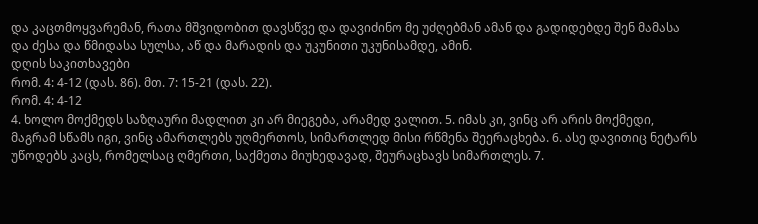და კაცთმოყვარემან, რათა მშვიდობით დავსწვე და დავიძინო მე უძღებმან ამან და გადიდებდე შენ მამასა და ძესა და წმიდასა სულსა, აწ და მარადის და უკუნითი უკუნისამდე, ამინ.
დღის საკითხავები
რომ. 4: 4-12 (დას. 86). მთ. 7: 15-21 (დას. 22).
რომ. 4: 4-12
4. ხოლო მოქმედს საზღაური მადლით კი არ მიეგება, არამედ ვალით. 5. იმას კი, ვინც არ არის მოქმედი, მაგრამ სწამს იგი, ვინც ამართლებს უღმერთოს, სიმართლედ მისი რწმენა შეერაცხება. 6. ასე დავითიც ნეტარს უწოდებს კაცს, რომელსაც ღმერთი, საქმეთა მიუხედავად, შეურაცხავს სიმართლეს. 7.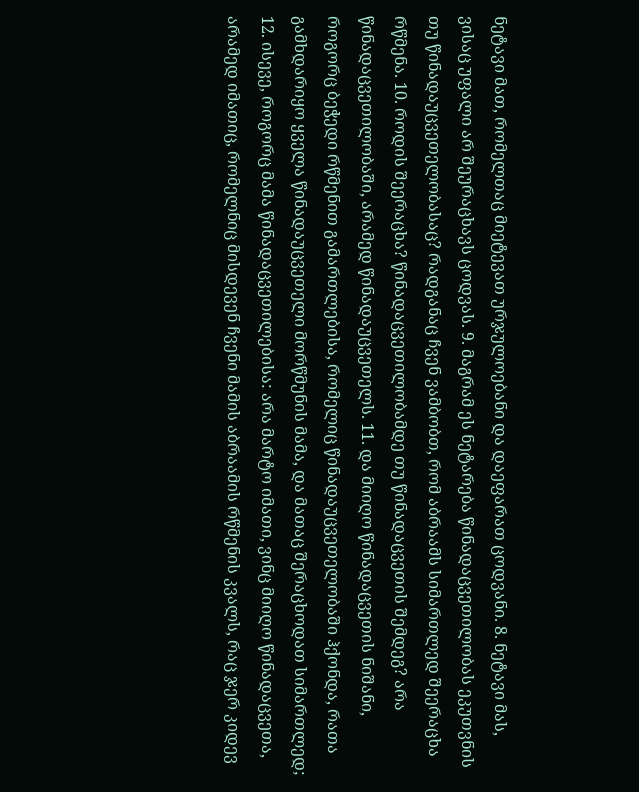ნეტავი მათ, რომელთაც მიეტევათ ურჯულოებანი და დაეფარათ ცოდვანი. 8. ნეტავი მას, ვისაც უფალი არ შეურაცხავს ცოდვას. 9. მაგრამ ეს ნეტარება წინადაცვეთილობას ეკუთვნის თუ წინადაუცვეთელობასაც? რადგანაც ჩვენ ვამბობთ, რომ აბრაამს სიმართლედ შეერაცხა რწმენა. 10. როდის შეერაცხა? წინადაცვეთილობამდე თუ წინადაცვეთის შემდეგ? არა წინადაცვეთილობაში, არამედ წინადაუცვეთელს. 11. და მიიღო წინადაცვეთის ნიშანი, როგორც ბეჭედი რწმენით გამართლებისა, რომელიც წინადაუცვეთელობაში ჰქონდა, რათა გამხდარიყო ყველა წინადაუცვეთელი მორწმუნის მამა, და მათაც შერაცხოდათ სიმართლედ; 12. ისევე, როგორც მამა წინადაცვეთილებისა: არა მარტო იმათი, ვინც მიიღო წინადაცვეთა, არამედ იმათიც, რომელნიც მისდევენ ჩვენი მამის აბრაამის რწმენის კვალს, რაც ჯერ კიდევ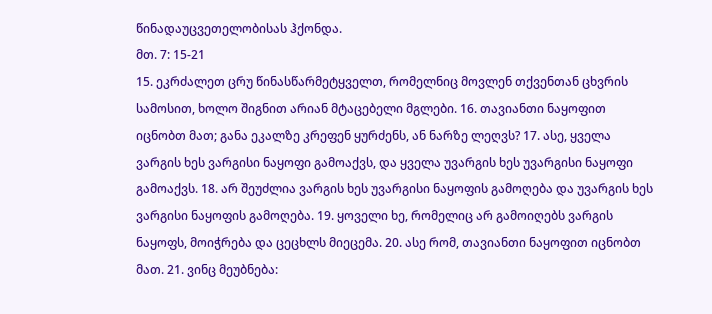წინადაუცვეთელობისას ჰქონდა.
მთ. 7: 15-21
15. ეკრძალეთ ცრუ წინასწარმეტყველთ, რომელნიც მოვლენ თქვენთან ცხვრის სამოსით, ხოლო შიგნით არიან მტაცებელი მგლები. 16. თავიანთი ნაყოფით იცნობთ მათ; განა ეკალზე კრეფენ ყურძენს, ან ნარზე ლეღვს? 17. ასე, ყველა ვარგის ხეს ვარგისი ნაყოფი გამოაქვს, და ყველა უვარგის ხეს უვარგისი ნაყოფი გამოაქვს. 18. არ შეუძლია ვარგის ხეს უვარგისი ნაყოფის გამოღება და უვარგის ხეს ვარგისი ნაყოფის გამოღება. 19. ყოველი ხე, რომელიც არ გამოიღებს ვარგის ნაყოფს, მოიჭრება და ცეცხლს მიეცემა. 20. ასე რომ, თავიანთი ნაყოფით იცნობთ მათ. 21. ვინც მეუბნება: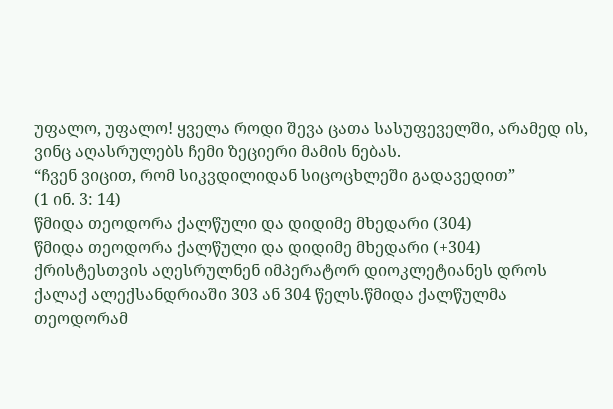უფალო, უფალო! ყველა როდი შევა ცათა სასუფეველში, არამედ ის, ვინც აღასრულებს ჩემი ზეციერი მამის ნებას.
“ჩვენ ვიცით, რომ სიკვდილიდან სიცოცხლეში გადავედით”
(1 ინ. 3: 14)
წმიდა თეოდორა ქალწული და დიდიმე მხედარი (304)
წმიდა თეოდორა ქალწული და დიდიმე მხედარი (+304) ქრისტესთვის აღესრულნენ იმპერატორ დიოკლეტიანეს დროს ქალაქ ალექსანდრიაში 303 ან 304 წელს.წმიდა ქალწულმა თეოდორამ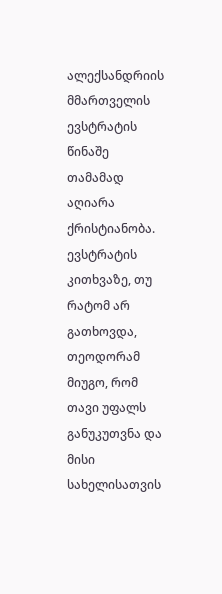ალექსანდრიის მმართველის ევსტრატის წინაშე თამამად აღიარა ქრისტიანობა. ევსტრატის კითხვაზე, თუ რატომ არ გათხოვდა, თეოდორამ მიუგო, რომ თავი უფალს განუკუთვნა და მისი სახელისათვის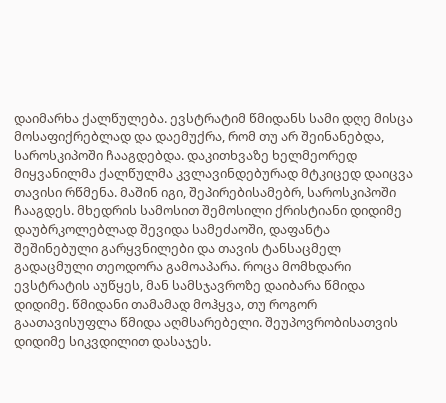დაიმარხა ქალწულება. ევსტრატიმ წმიდანს სამი დღე მისცა მოსაფიქრებლად და დაემუქრა, რომ თუ არ შეინანებდა, საროსკიპოში ჩააგდებდა. დაკითხვაზე ხელმეორედ მიყვანილმა ქალწულმა კვლავინდებურად მტკიცედ დაიცვა თავისი რწმენა. მაშინ იგი, შეპირებისამებრ, საროსკიპოში ჩააგდეს. მხედრის სამოსით შემოსილი ქრისტიანი დიდიმე დაუბრკოლებლად შევიდა სამეძაოში, დაფანტა შეშინებული გარყვნილები და თავის ტანსაცმელ გადაცმული თეოდორა გამოაპარა. როცა მომხდარი ევსტრატის აუწყეს, მან სამსჯავროზე დაიბარა წმიდა დიდიმე. წმიდანი თამამად მოჰყვა, თუ როგორ გაათავისუფლა წმიდა აღმსარებელი. შეუპოვრობისათვის დიდიმე სიკვდილით დასაჯეს.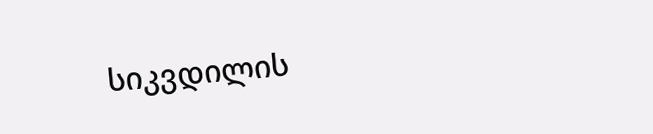სიკვდილის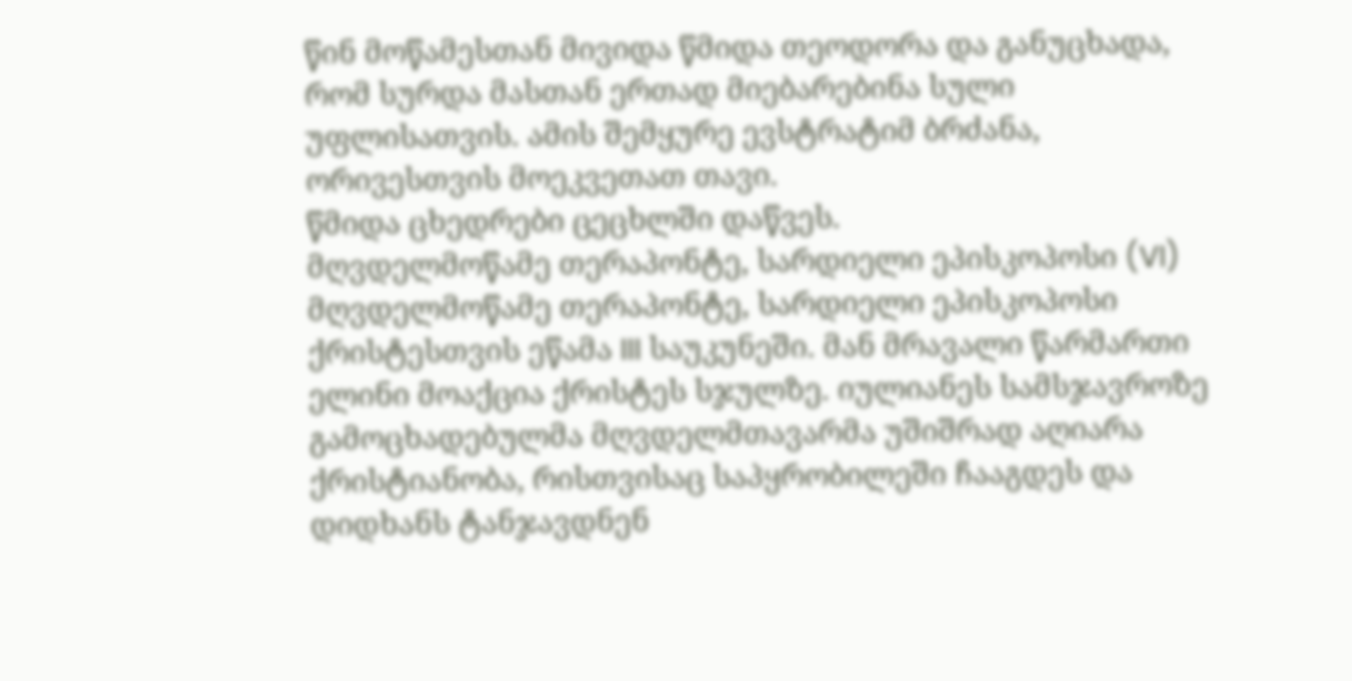წინ მოწამესთან მივიდა წმიდა თეოდორა და განუცხადა, რომ სურდა მასთან ერთად მიებარებინა სული უფლისათვის. ამის შემყურე ევსტრატიმ ბრძანა, ორივესთვის მოეკვეთათ თავი.
წმიდა ცხედრები ცეცხლში დაწვეს.
მღვდელმოწამე თერაპონტე, სარდიელი ეპისკოპოსი (VI)
მღვდელმოწამე თერაპონტე, სარდიელი ეპისკოპოსი ქრისტესთვის ეწამა III საუკუნეში. მან მრავალი წარმართი ელინი მოაქცია ქრისტეს სჯულზე. იულიანეს სამსჯავროზე გამოცხადებულმა მღვდელმთავარმა უშიშრად აღიარა ქრისტიანობა, რისთვისაც საპყრობილეში ჩააგდეს და დიდხანს ტანჯავდნენ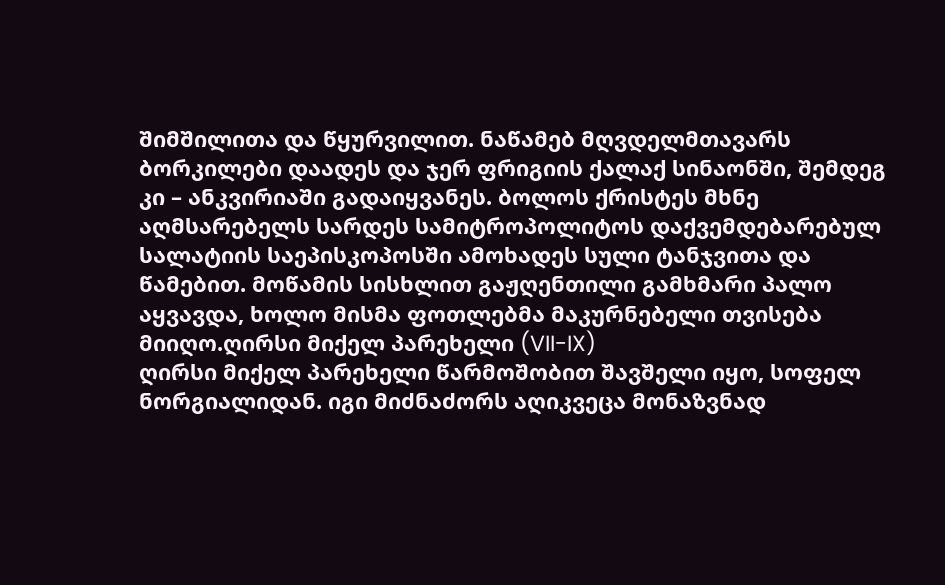შიმშილითა და წყურვილით. ნაწამებ მღვდელმთავარს ბორკილები დაადეს და ჯერ ფრიგიის ქალაქ სინაონში, შემდეგ კი – ანკვირიაში გადაიყვანეს. ბოლოს ქრისტეს მხნე აღმსარებელს სარდეს სამიტროპოლიტოს დაქვემდებარებულ სალატიის საეპისკოპოსში ამოხადეს სული ტანჯვითა და წამებით. მოწამის სისხლით გაჟღენთილი გამხმარი პალო აყვავდა, ხოლო მისმა ფოთლებმა მაკურნებელი თვისება მიიღო.ღირსი მიქელ პარეხელი (VII-IX)
ღირსი მიქელ პარეხელი წარმოშობით შავშელი იყო, სოფელ ნორგიალიდან. იგი მიძნაძორს აღიკვეცა მონაზვნად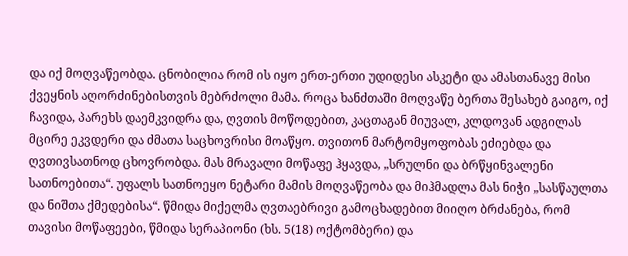და იქ მოღვაწეობდა. ცნობილია რომ ის იყო ერთ-ერთი უდიდესი ასკეტი და ამასთანავე მისი ქვეყნის აღორძინებისთვის მებრძოლი მამა. როცა ხანძთაში მოღვაწე ბერთა შესახებ გაიგო, იქ ჩავიდა, პარეხს დაემკვიდრა და, ღვთის მოწოდებით, კაცთაგან მიუვალ, კლდოვან ადგილას მცირე ეკვდერი და ძმათა საცხოვრისი მოაწყო. თვითონ მარტომყოფობას ეძიებდა და ღვთივსათნოდ ცხოვრობდა. მას მრავალი მოწაფე ჰყავდა, „სრულნი და ბრწყინვალენი სათნოებითა“. უფალს სათნოეყო ნეტარი მამის მოღვაწეობა და მიჰმადლა მას ნიჭი „სასწაულთა და ნიშთა ქმედებისა“. წმიდა მიქელმა ღვთაებრივი გამოცხადებით მიიღო ბრძანება, რომ თავისი მოწაფეები, წმიდა სერაპიონი (ხს. 5(18) ოქტომბერი) და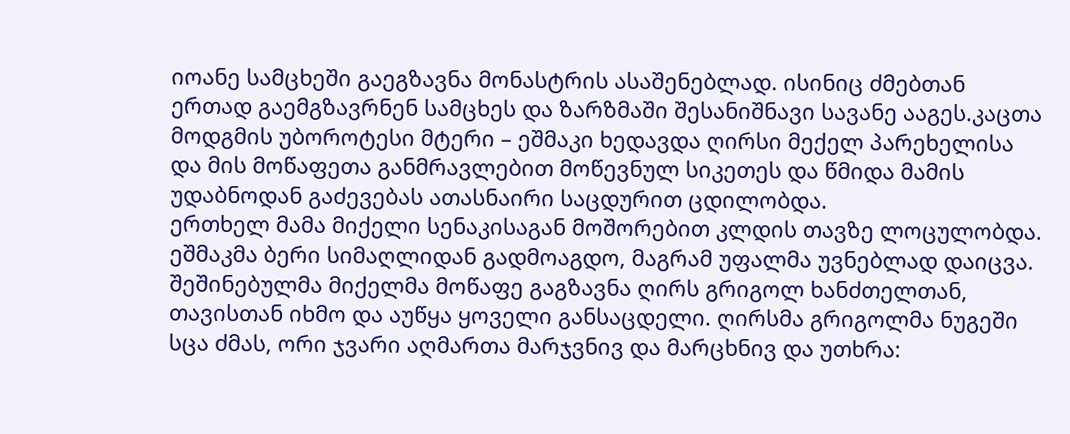იოანე სამცხეში გაეგზავნა მონასტრის ასაშენებლად. ისინიც ძმებთან ერთად გაემგზავრნენ სამცხეს და ზარზმაში შესანიშნავი სავანე ააგეს.კაცთა მოდგმის უბოროტესი მტერი – ეშმაკი ხედავდა ღირსი მექელ პარეხელისა და მის მოწაფეთა განმრავლებით მოწევნულ სიკეთეს და წმიდა მამის უდაბნოდან გაძევებას ათასნაირი საცდურით ცდილობდა.
ერთხელ მამა მიქელი სენაკისაგან მოშორებით კლდის თავზე ლოცულობდა. ეშმაკმა ბერი სიმაღლიდან გადმოაგდო, მაგრამ უფალმა უვნებლად დაიცვა. შეშინებულმა მიქელმა მოწაფე გაგზავნა ღირს გრიგოლ ხანძთელთან, თავისთან იხმო და აუწყა ყოველი განსაცდელი. ღირსმა გრიგოლმა ნუგეში სცა ძმას, ორი ჯვარი აღმართა მარჯვნივ და მარცხნივ და უთხრა: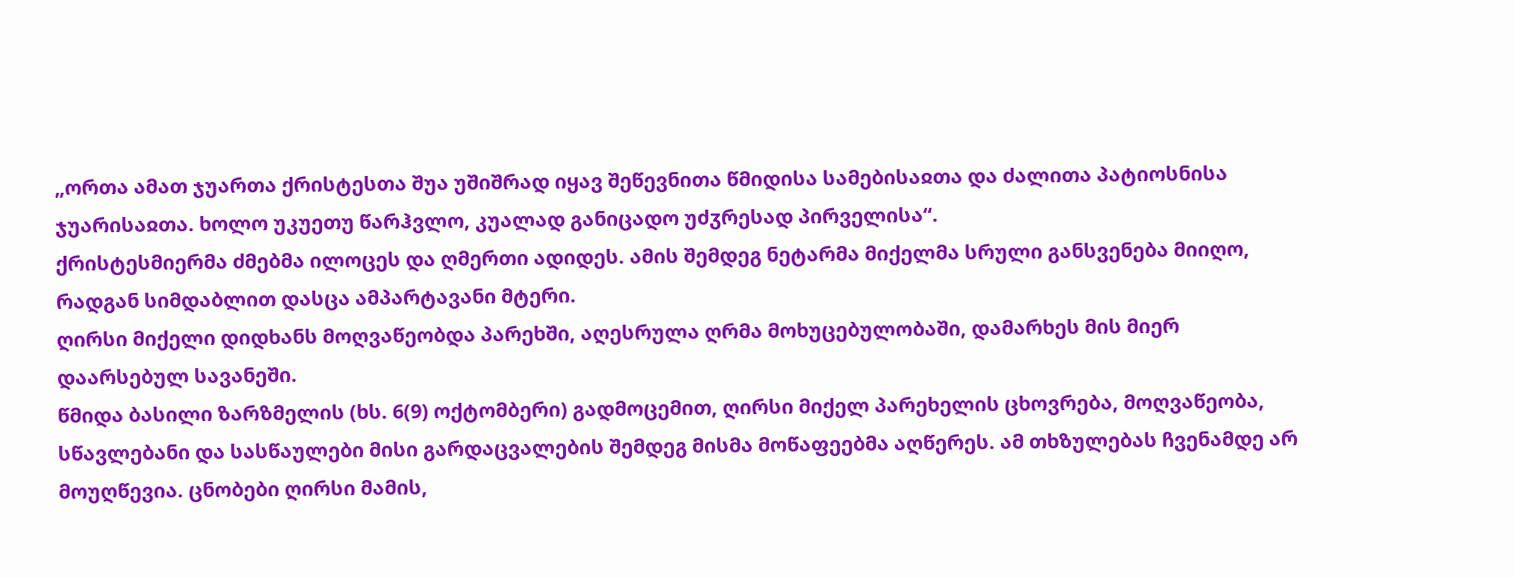„ორთა ამათ ჯუართა ქრისტესთა შუა უშიშრად იყავ შეწევნითა წმიდისა სამებისაჲთა და ძალითა პატიოსნისა ჯუარისაჲთა. ხოლო უკუეთუ წარჰვლო, კუალად განიცადო უძჳრესად პირველისა“.
ქრისტესმიერმა ძმებმა ილოცეს და ღმერთი ადიდეს. ამის შემდეგ ნეტარმა მიქელმა სრული განსვენება მიიღო, რადგან სიმდაბლით დასცა ამპარტავანი მტერი.
ღირსი მიქელი დიდხანს მოღვაწეობდა პარეხში, აღესრულა ღრმა მოხუცებულობაში, დამარხეს მის მიერ დაარსებულ სავანეში.
წმიდა ბასილი ზარზმელის (ხს. 6(9) ოქტომბერი) გადმოცემით, ღირსი მიქელ პარეხელის ცხოვრება, მოღვაწეობა, სწავლებანი და სასწაულები მისი გარდაცვალების შემდეგ მისმა მოწაფეებმა აღწერეს. ამ თხზულებას ჩვენამდე არ მოუღწევია. ცნობები ღირსი მამის,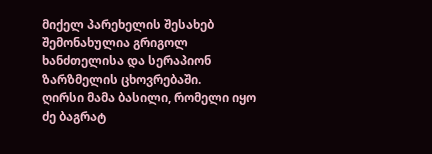მიქელ პარეხელის შესახებ შემონახულია გრიგოლ ხანძთელისა და სერაპიონ ზარზმელის ცხოვრებაში.
ღირსი მამა ბასილი, რომელი იყო ძე ბაგრატ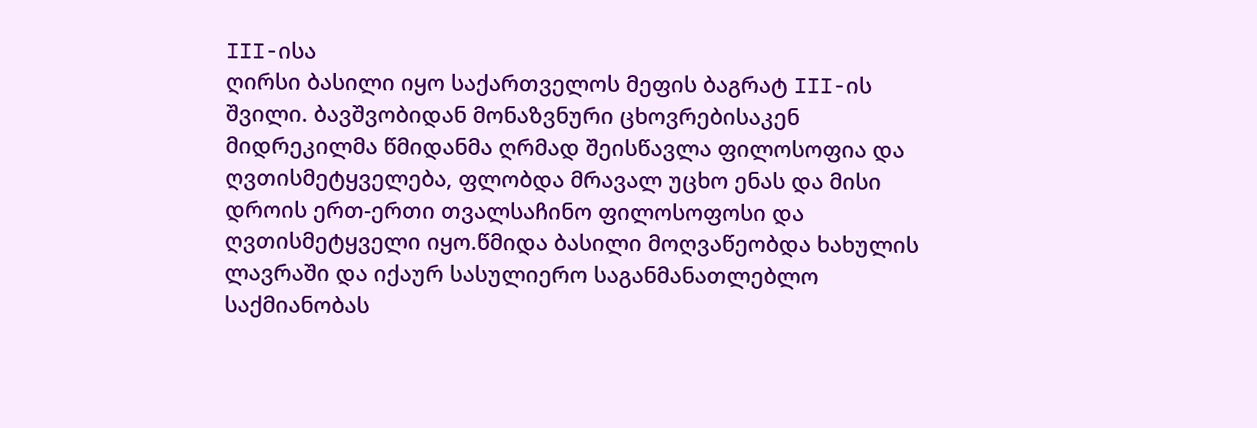III-ისა
ღირსი ბასილი იყო საქართველოს მეფის ბაგრატ III-ის შვილი. ბავშვობიდან მონაზვნური ცხოვრებისაკენ მიდრეკილმა წმიდანმა ღრმად შეისწავლა ფილოსოფია და ღვთისმეტყველება, ფლობდა მრავალ უცხო ენას და მისი დროის ერთ-ერთი თვალსაჩინო ფილოსოფოსი და ღვთისმეტყველი იყო.წმიდა ბასილი მოღვაწეობდა ხახულის ლავრაში და იქაურ სასულიერო საგანმანათლებლო საქმიანობას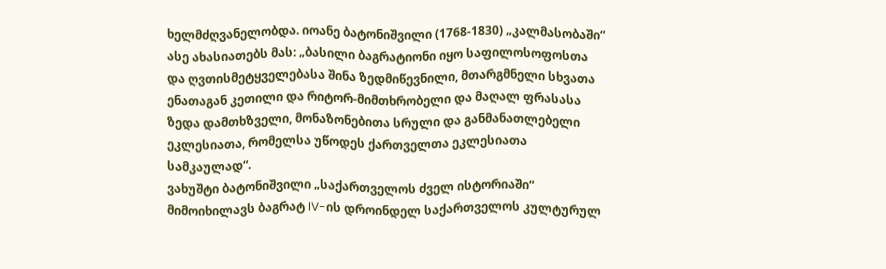ხელმძღვანელობდა. იოანე ბატონიშვილი (1768-1830) „კალმასობაში“ ასე ახასიათებს მას: „ბასილი ბაგრატიონი იყო საფილოსოფოსთა და ღვთისმეტყველებასა შინა ზედმიწევნილი, მთარგმნელი სხვათა ენათაგან კეთილი და რიტორ-მიმთხრობელი და მაღალ ფრასასა ზედა დამთხზველი, მონაზონებითა სრული და განმანათლებელი ეკლესიათა, რომელსა უწოდეს ქართველთა ეკლესიათა სამკაულად“.
ვახუშტი ბატონიშვილი „საქართველოს ძველ ისტორიაში“ მიმოიხილავს ბაგრატ IV-ის დროინდელ საქართველოს კულტურულ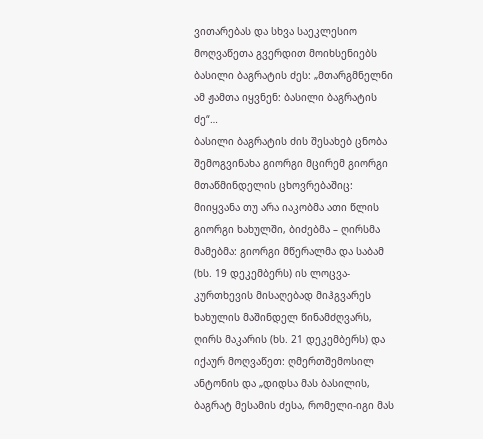ვითარებას და სხვა საეკლესიო მოღვაწეთა გვერდით მოიხსენიებს ბასილი ბაგრატის ძეს: „მთარგმნელნი ამ ჟამთა იყვნენ: ბასილი ბაგრატის ძე“…
ბასილი ბაგრატის ძის შესახებ ცნობა შემოგვინახა გიორგი მცირემ გიორგი მთაწმინდელის ცხოვრებაშიც: მიიყვანა თუ არა იაკობმა ათი წლის გიორგი ხახულში, ბიძებმა – ღირსმა მამებმა: გიორგი მწერალმა და საბამ (ხს. 19 დეკემბერს) ის ლოცვა-კურთხევის მისაღებად მიჰგვარეს ხახულის მაშინდელ წინამძღვარს, ღირს მაკარის (ხს. 21 დეკემბერს) და იქაურ მოღვაწეთ: ღმერთშემოსილ ანტონის და „დიდსა მას ბასილის, ბაგრატ მესამის ძესა, რომელი-იგი მას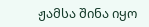ჟამსა შინა იყო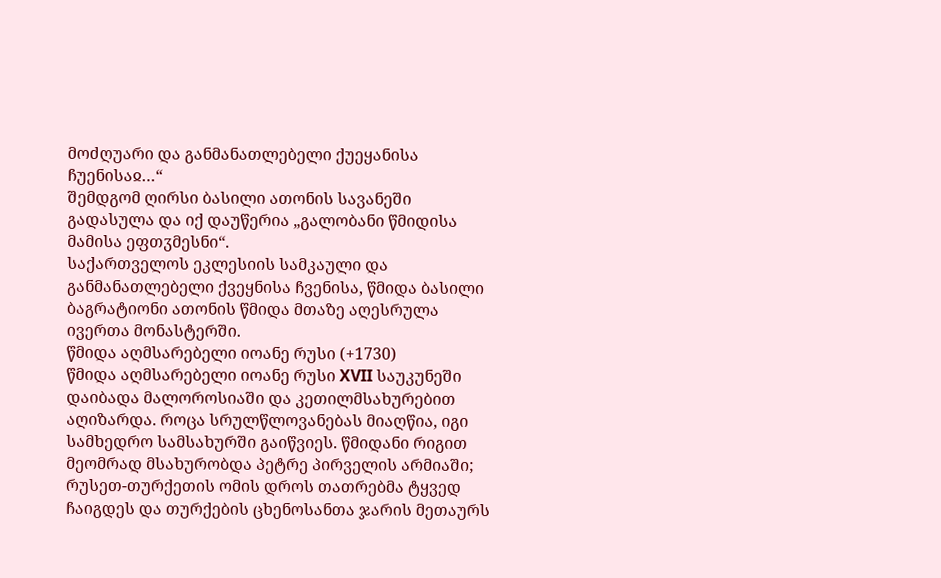მოძღუარი და განმანათლებელი ქუეყანისა ჩუენისაჲ…“
შემდგომ ღირსი ბასილი ათონის სავანეში გადასულა და იქ დაუწერია „გალობანი წმიდისა მამისა ეფთჳმესნი“.
საქართველოს ეკლესიის სამკაული და განმანათლებელი ქვეყნისა ჩვენისა, წმიდა ბასილი ბაგრატიონი ათონის წმიდა მთაზე აღესრულა ივერთა მონასტერში.
წმიდა აღმსარებელი იოანე რუსი (+1730)
წმიდა აღმსარებელი იოანე რუსი XVII საუკუნეში დაიბადა მალოროსიაში და კეთილმსახურებით აღიზარდა. როცა სრულწლოვანებას მიაღწია, იგი სამხედრო სამსახურში გაიწვიეს. წმიდანი რიგით მეომრად მსახურობდა პეტრე პირველის არმიაში; რუსეთ-თურქეთის ომის დროს თათრებმა ტყვედ ჩაიგდეს და თურქების ცხენოსანთა ჯარის მეთაურს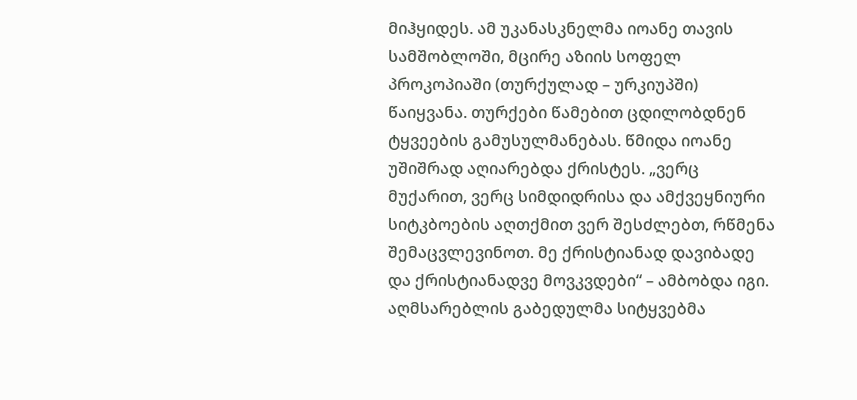მიჰყიდეს. ამ უკანასკნელმა იოანე თავის სამშობლოში, მცირე აზიის სოფელ პროკოპიაში (თურქულად – ურკიუპში) წაიყვანა. თურქები წამებით ცდილობდნენ ტყვეების გამუსულმანებას. წმიდა იოანე უშიშრად აღიარებდა ქრისტეს. „ვერც მუქარით, ვერც სიმდიდრისა და ამქვეყნიური სიტკბოების აღთქმით ვერ შესძლებთ, რწმენა შემაცვლევინოთ. მე ქრისტიანად დავიბადე და ქრისტიანადვე მოვკვდები“ – ამბობდა იგი. აღმსარებლის გაბედულმა სიტყვებმა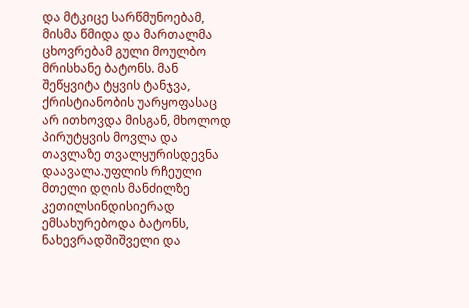და მტკიცე სარწმუნოებამ, მისმა წმიდა და მართალმა ცხოვრებამ გული მოულბო მრისხანე ბატონს. მან შეწყვიტა ტყვის ტანჯვა, ქრისტიანობის უარყოფასაც არ ითხოვდა მისგან, მხოლოდ პირუტყვის მოვლა და თავლაზე თვალყურისდევნა დაავალა.უფლის რჩეული მთელი დღის მანძილზე კეთილსინდისიერად ემსახურებოდა ბატონს, ნახევრადშიშველი და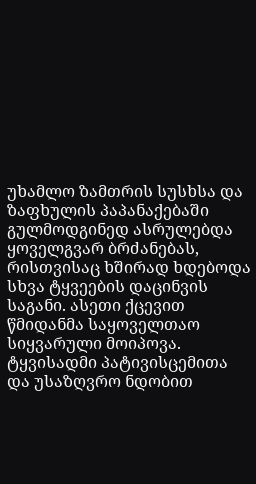უხამლო ზამთრის სუსხსა და ზაფხულის პაპანაქებაში გულმოდგინედ ასრულებდა ყოველგვარ ბრძანებას, რისთვისაც ხშირად ხდებოდა სხვა ტყვეების დაცინვის საგანი. ასეთი ქცევით წმიდანმა საყოველთაო სიყვარული მოიპოვა. ტყვისადმი პატივისცემითა და უსაზღვრო ნდობით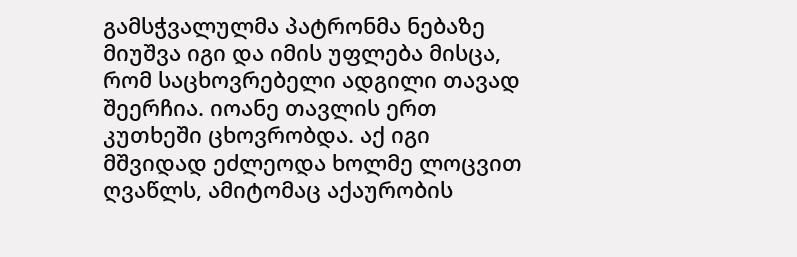გამსჭვალულმა პატრონმა ნებაზე მიუშვა იგი და იმის უფლება მისცა, რომ საცხოვრებელი ადგილი თავად შეერჩია. იოანე თავლის ერთ კუთხეში ცხოვრობდა. აქ იგი მშვიდად ეძლეოდა ხოლმე ლოცვით ღვაწლს, ამიტომაც აქაურობის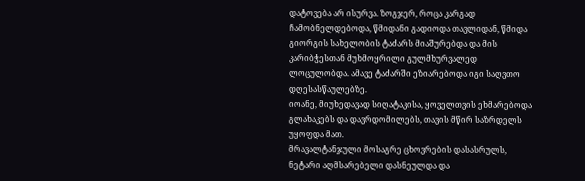დატოვება არ ისურვა. ზოგჯერ, როცა კარგად ჩამობნელდებოდა, წმიდანი გადიოდა თავლიდან, წმიდა გიორგის სახელობის ტაძარს მიაშურებდა და მის კარიბჭესთან მუხმოყრილი გულმხურვალედ ლოცულობდა. ამავე ტაძარში ეზიარებოდა იგი საღვთო დღესასწაულებზე.
იოანე, მიუხედავად სიღატაკისა, ყოველთვის ეხმარებოდა გლახაკებს და დავრდომილებს, თავის მწირ საზრდელს უყოფდა მათ.
მრავალტანჯული მოსაგრე ცხოვრების დასასრულს, ნეტარი აღმსარებელი დასნეულდა და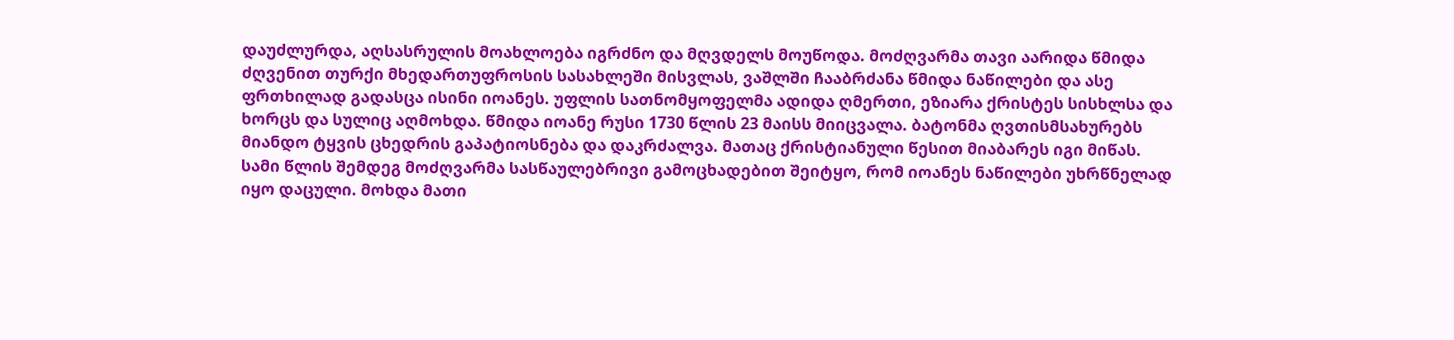დაუძლურდა, აღსასრულის მოახლოება იგრძნო და მღვდელს მოუწოდა. მოძღვარმა თავი აარიდა წმიდა ძღვენით თურქი მხედართუფროსის სასახლეში მისვლას, ვაშლში ჩააბრძანა წმიდა ნაწილები და ასე ფრთხილად გადასცა ისინი იოანეს. უფლის სათნომყოფელმა ადიდა ღმერთი, ეზიარა ქრისტეს სისხლსა და ხორცს და სულიც აღმოხდა. წმიდა იოანე რუსი 1730 წლის 23 მაისს მიიცვალა. ბატონმა ღვთისმსახურებს მიანდო ტყვის ცხედრის გაპატიოსნება და დაკრძალვა. მათაც ქრისტიანული წესით მიაბარეს იგი მიწას.
სამი წლის შემდეგ მოძღვარმა სასწაულებრივი გამოცხადებით შეიტყო, რომ იოანეს ნაწილები უხრწნელად იყო დაცული. მოხდა მათი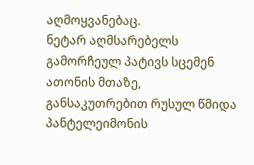აღმოყვანებაც.
ნეტარ აღმსარებელს გამორჩეულ პატივს სცემენ ათონის მთაზე, განსაკუთრებით რუსულ წმიდა პანტელეიმონის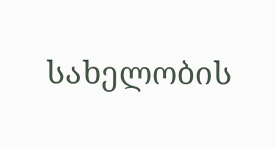სახელობის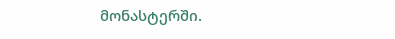მონასტერში.